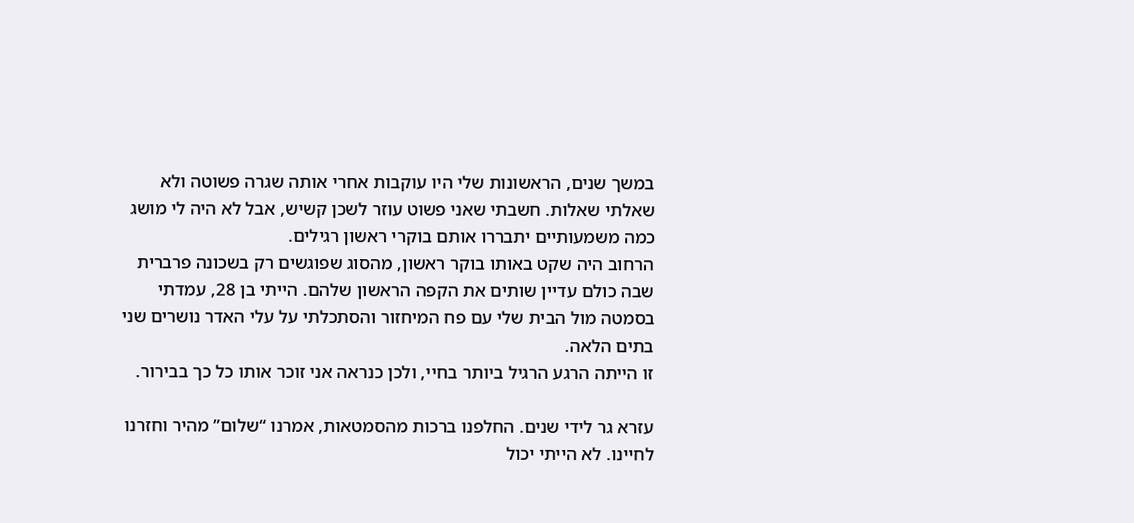במשך שנים, הראשונות שלי היו עוקבות אחרי אותה שגרה פשוטה ולא שאלתי שאלות. חשבתי שאני פשוט עוזר לשכן קשיש, אבל לא היה לי מושג כמה משמעותיים יתבררו אותם בוקרי ראשון רגילים.
הרחוב היה שקט באותו בוקר ראשון, מהסוג שפוגשים רק בשכונה פרברית שבה כולם עדיין שותים את הקפה הראשון שלהם. הייתי בן 28, עמדתי בסמטה מול הבית שלי עם פח המיחזור והסתכלתי על עלי האדר נושרים שני בתים הלאה.
זו הייתה הרגע הרגיל ביותר בחיי, ולכן כנראה אני זוכר אותו כל כך בבירור.

עזרא גר לידי שנים. החלפנו ברכות מהסמטאות, אמרנו “שלום” מהיר וחזרנו לחיינו. לא הייתי יכול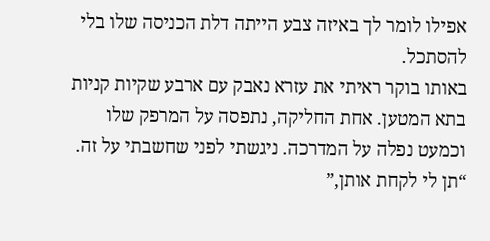אפילו לומר לך באיזה צבע הייתה דלת הכניסה שלו בלי להסתכל.
באותו בוקר ראיתי את עזרא נאבק עם ארבע שקיות קניות בתא המטען. אחת החליקה, נתפסה על המרפק שלו וכמעט נפלה על המדרכה. ניגשתי לפני שחשבתי על זה.
“תן לי לקחת אותן,”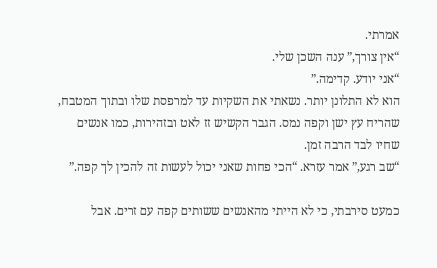אמרתי.
“אין צורך,” ענה השכן שלי.
“אני יודע. קדימה.”
הוא לא התלונן יותר. נשאתי את השקיות עד למרפסת שלו ובתוך המטבח, שהריח עץ ישן וקפה נמס. הגבר הקשיש זז לאט ובזהירות, כמו אנשים שחיו לבד הרבה זמן.
“שב רגע,” אמר עזרא. “הכי פחות שאני יכול לעשות זה להכין לך קפה.”

כמעט סירבתי, כי לא הייתי מהאנשים ששותים קפה עם זרים. אבל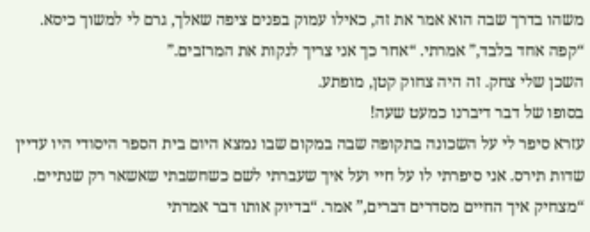משהו בדרך שבה הוא אמר את זה, כאילו עמוק בפנים ציפה שאלך, גרם לי למשוך כיסא.
“קפה אחד בלבד,” אמרתי. “אחר כך אני צריך לנקות את המרזבים.”
השכן שלי צחק. זה היה צחוק קטן, מופתע.
בסופו של דבר דיברנו כמעט שעה!
עזרא סיפר לי על השכונה בתקופה שבה במקום שבו נמצא היום בית הספר היסודי היו עדיין שדות תירס. אני סיפרתי לו על חיי ועל איך שעברתי לשם כשחשבתי שאשאר רק שנתיים.
“מצחיק איך החיים מסדרים דברים,” אמר. “בדיוק אותו דבר אמרתי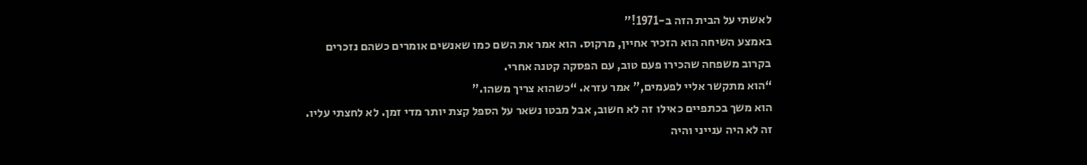לאשתי על הבית הזה ב-1971!”
באמצע השיחה הוא הזכיר אחיין, מרקוס. הוא אמר את השם כמו שאנשים אומרים כשהם נזכרים בקרוב משפחה שהכירו פעם טוב, עם הפסקה קטנה אחרי.
“הוא מתקשר אליי לפעמים,” אמר עזרא. “כשהוא צריך משהו.”
הוא משך בכתפיים כאילו זה לא חשוב, אבל מבטו נשאר על הספל קצת יותר מדי זמן. לא לחצתי עליו. זה לא היה ענייני והיה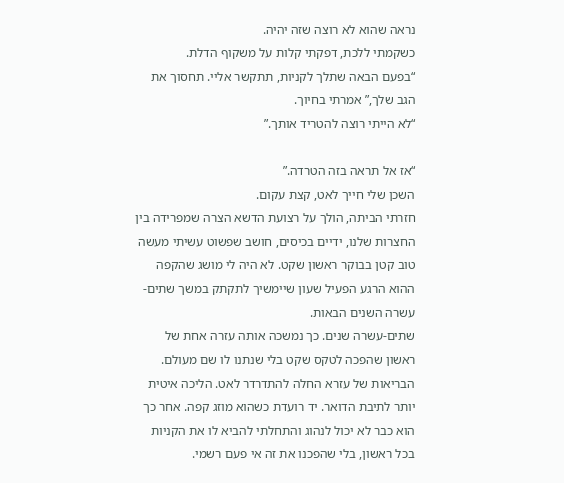נראה שהוא לא רוצה שזה יהיה.
כשקמתי ללכת, דפקתי קלות על משקוף הדלת.
“בפעם הבאה שתלך לקניות, תתקשר אליי. תחסוך את הגב שלך,” אמרתי בחיוך.
“לא הייתי רוצה להטריד אותך.”

“אז אל תראה בזה הטרדה.”
השכן שלי חייך לאט, קצת עקום.
חזרתי הביתה, הולך על רצועת הדשא הצרה שמפרידה בין החצרות שלנו, ידיים בכיסים, חושב שפשוט עשיתי מעשה טוב קטן בבוקר ראשון שקט. לא היה לי מושג שהקפה ההוא הרגע הפעיל שעון שיימשיך לתקתק במשך שתים-עשרה השנים הבאות.
שתים-עשרה שנים. כך נמשכה אותה עזרה אחת של ראשון שהפכה לטקס שקט בלי שנתנו לו שם מעולם.
הבריאות של עזרא החלה להתדרדר לאט. הליכה איטית יותר לתיבת הדואר. יד רועדת כשהוא מוזג קפה. אחר כך הוא כבר לא יכול לנהוג והתחלתי להביא לו את הקניות בכל ראשון, בלי שהפכנו את זה אי פעם רשמי.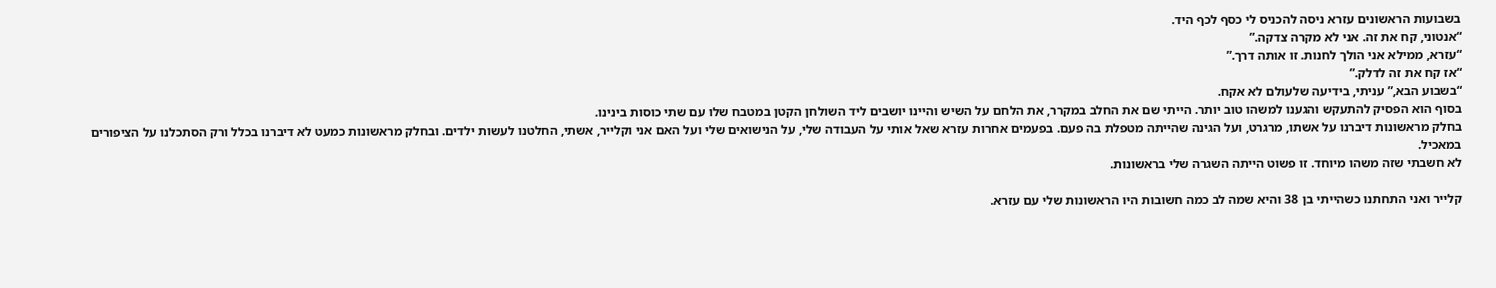בשבועות הראשונים עזרא ניסה להכניס לי כסף לכף היד.
“אנטוני, קח את זה. אני לא מקרה צדקה.”
“עזרא, ממילא אני הולך לחנות. זו אותה דרך.”
“אז קח את זה לדלק.”
“בשבוע הבא,” עניתי, בידיעה שלעולם לא אקח.
בסוף הוא הפסיק להתעקש והגענו למשהו טוב יותר. הייתי שם את החלב במקרר, את הלחם על השיש והיינו יושבים ליד השולחן הקטן במטבח שלו עם שתי כוסות בינינו.
בחלק מראשונות דיברנו על אשתו, מרגרט, ועל הגינה שהייתה מטפלת בה פעם. בפעמים אחרות עזרא שאל אותי על העבודה שלי, על הנישואים שלי ועל האם אני וקלייר, אשתי, החלטנו לעשות ילדים. ובחלק מראשונות כמעט לא דיברנו בכלל ורק הסתכלנו על הציפורים במאכיל.
לא חשבתי שזה משהו מיוחד. זו פשוט הייתה השגרה שלי בראשונות.

קלייר ואני התחתנו כשהייתי בן 38 והיא שמה לב כמה חשובות היו הראשונות שלי עם עזרא.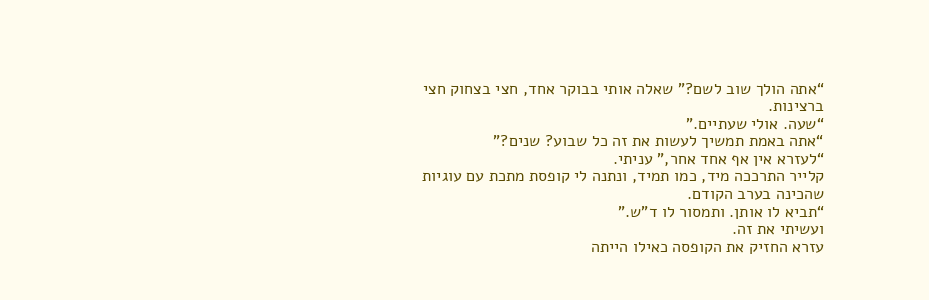“אתה הולך שוב לשם?” שאלה אותי בבוקר אחד, חצי בצחוק חצי ברצינות.
“שעה. אולי שעתיים.”
“אתה באמת תמשיך לעשות את זה כל שבוע? שנים?”
“לעזרא אין אף אחד אחר,” עניתי.
קלייר התרככה מיד, כמו תמיד, ונתנה לי קופסת מתכת עם עוגיות שהכינה בערב הקודם.
“תביא לו אותן. ותמסור לו ד”ש.”
ועשיתי את זה.
עזרא החזיק את הקופסה כאילו הייתה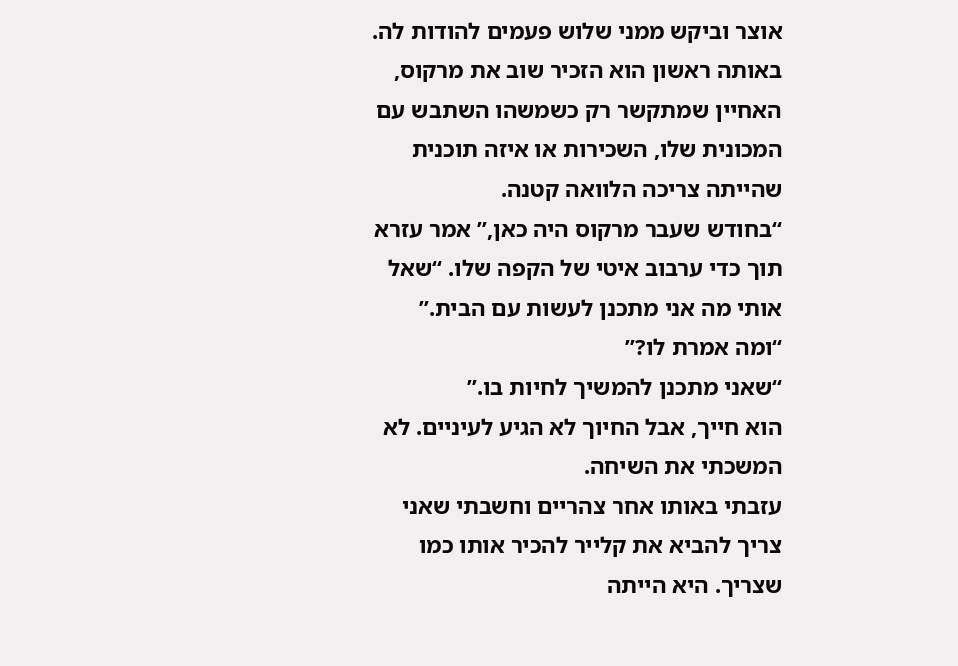אוצר וביקש ממני שלוש פעמים להודות לה.
באותה ראשון הוא הזכיר שוב את מרקוס, האחיין שמתקשר רק כשמשהו השתבש עם המכונית שלו, השכירות או איזה תוכנית שהייתה צריכה הלוואה קטנה.
“בחודש שעבר מרקוס היה כאן,” אמר עזרא תוך כדי ערבוב איטי של הקפה שלו. “שאל אותי מה אני מתכנן לעשות עם הבית.”
“ומה אמרת לו?”
“שאני מתכנן להמשיך לחיות בו.”
הוא חייך, אבל החיוך לא הגיע לעיניים. לא המשכתי את השיחה.
עזבתי באותו אחר צהריים וחשבתי שאני צריך להביא את קלייר להכיר אותו כמו שצריך. היא הייתה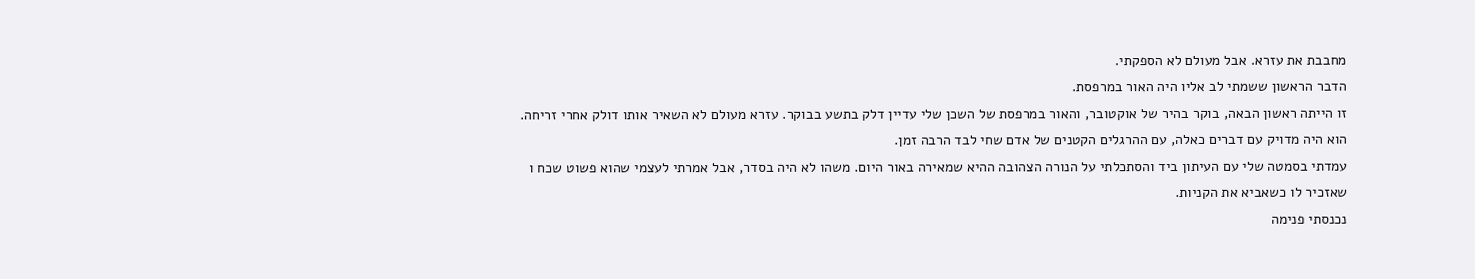מחבבת את עזרא. אבל מעולם לא הספקתי.
הדבר הראשון ששמתי לב אליו היה האור במרפסת.
זו הייתה ראשון הבאה, בוקר בהיר של אוקטובר, והאור במרפסת של השכן שלי עדיין דלק בתשע בבוקר. עזרא מעולם לא השאיר אותו דולק אחרי זריחה. הוא היה מדויק עם דברים כאלה, עם ההרגלים הקטנים של אדם שחי לבד הרבה זמן.
עמדתי בסמטה שלי עם העיתון ביד והסתכלתי על הנורה הצהובה ההיא שמאירה באור היום. משהו לא היה בסדר, אבל אמרתי לעצמי שהוא פשוט שכח ו שאזכיר לו כשאביא את הקניות.
נכנסתי פנימה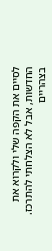לסיים את הקפה שלי ולקרוא את החדשות, אבל לא הצלחתי להתרכז.
בצהריים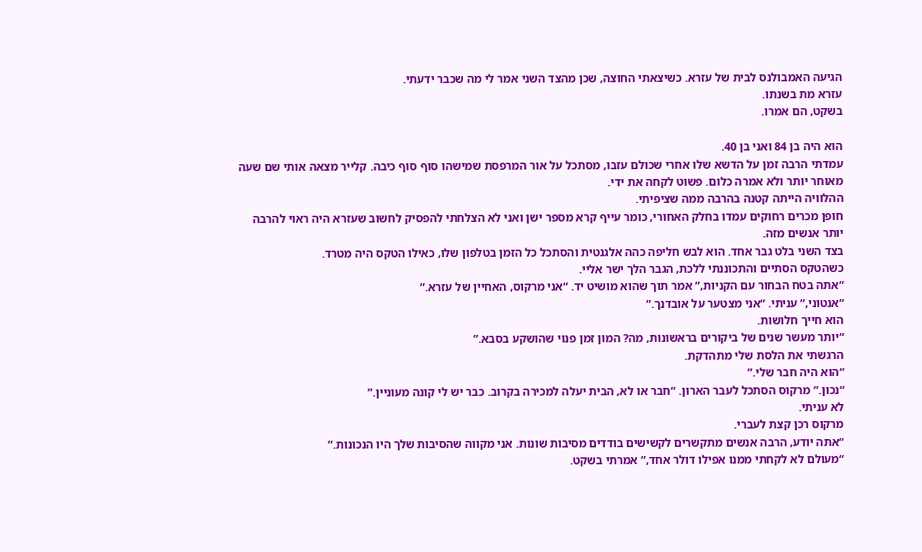הגיעה האמבולנס לבית של עזרא. כשיצאתי החוצה, שכן מהצד השני אמר לי מה שכבר ידעתי.
עזרא מת בשנתו.
בשקט, הם אמרו.

הוא היה בן 84 ואני בן 40.
עמדתי הרבה זמן על הדשא שלו אחרי שכולם עזבו, מסתכל על אור המרפסת שמישהו סוף סוף כיבה. קלייר מצאה אותי שם שעה מאוחר יותר ולא אמרה כלום. פשוט לקחה את ידי.
ההלוויה הייתה קטנה בהרבה ממה שציפיתי.
חופן מכרים רחוקים עמדו בחלק האחורי, כומר עייף קרא מספר ישן ואני לא הצלחתי להפסיק לחשוב שעזרא היה ראוי להרבה יותר אנשים מזה.
בצד השני בלט גבר אחד. הוא לבש חליפה כהה אלגנטית והסתכל כל הזמן בטלפון שלו, כאילו הטקס היה מטרד.
כשהטקס הסתיים והתכוננתי ללכת, הגבר הלך ישר אליי.
“אתה בטח הבחור עם הקניות,” אמר תוך שהוא מושיט יד. “אני מרקוס, האחיין של עזרא.”
“אנטוני,” עניתי. “אני מצטער על אובדנך.”
הוא חייך חלושות.
“יותר מעשר שנים של ביקורים בראשונות, מה? המון זמן פנוי שהושקע בסבא.”
הרגשתי את הלסת שלי מתהדקת.
“הוא היה חבר שלי.”
“נכון.” מרקוס הסתכל לעבר הארון. “חבר או לא, הבית יעלה למכירה בקרוב. כבר יש לי קונה מעוניין.”
לא עניתי.
מרקוס רכן קצת לעברי.
“אתה יודע, הרבה אנשים מתקשרים לקשישים בודדים מסיבות שונות. אני מקווה שהסיבות שלך היו הנכונות.”
“מעולם לא לקחתי ממנו אפילו דולר אחד,” אמרתי בשקט.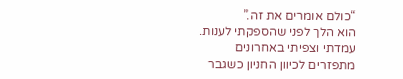“כולם אומרים את זה.”
הוא הלך לפני שהספקתי לענות.
עמדתי וצפיתי באחרונים מתפזרים לכיוון החניון כשגבר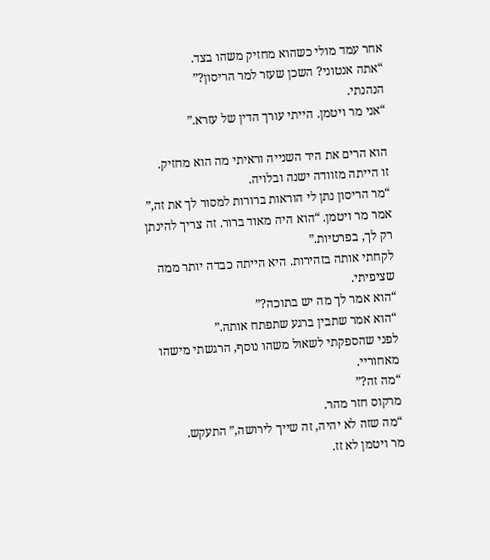אחר עמד מולי כשהוא מחזיק משהו בצד.
“אתה אנטוני? השכן שעזר למר הריסון?”
הנהנתי.
“אני מר ויטמן. הייתי עורך הדין של עזרא.”

הוא הרים את היד השנייה וראיתי מה הוא מחזיק.
זו הייתה מזוודה ישנה ובלויה.
“מר הריסון נתן לי הוראות ברורות למסור לך את זה,” אמר מר ויטמן. “הוא היה מאוד ברור. זה צריך להינתן רק לך, בפרטיות.”
לקחתי אותה בזהירות. היא הייתה כבדה יותר ממה שציפיתי.
“הוא אמר לך מה יש בתוכה?”
“הוא אמר שתבין ברגע שתפתח אותה.”
לפני שהספקתי לשאול משהו נוסף, הרגשתי מישהו מאחוריי.
“מה זה?”
מרקוס חזר מהר.
“מה שזה לא יהיה, זה שייך לירושה,” התעקש.
מר ויטמן לא זז.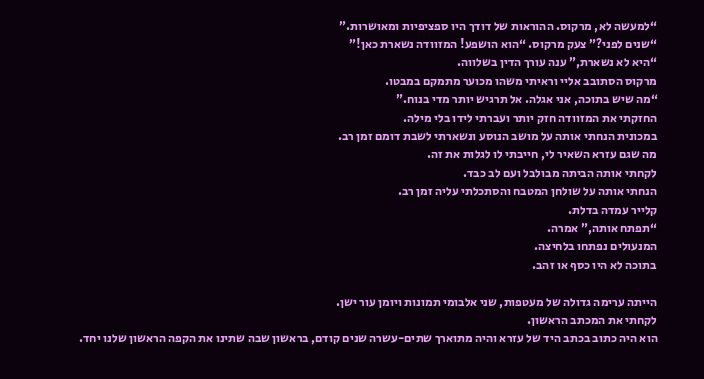“למעשה לא, מרקוס. ההוראות של דודך היו ספציפיות ומאושרות.”
“שנים לפני?” צעק מרקוס. “הוא הושפע! המזוודה נשארת כאן!”
“היא לא נשארת,” ענה עורך הדין בשלווה.
מרקוס הסתובב אליי וראיתי משהו מכוער מתמקם במבטו.
“מה שיש בתוכה, אני אגלה. אל תרגיש יותר מדי בנוח.”
החזקתי את המזוודה חזק יותר ועברתי לידו בלי מילה.
במכונית הנחתי אותה על מושב הנוסע ונשארתי לשבת דומם זמן רב.
מה שגם עזרא השאיר לי, חייבתי לו לגלות את זה.
לקחתי אותה הביתה מבולבל ועם לב כבד.
הנחתי אותה על שולחן המטבח והסתכלתי עליה זמן רב.
קלייר עמדה בדלת.
“תפתח אותה,” אמרה.
המנעולים נפתחו בלחיצה.
בתוכה לא היו כסף או זהב.

הייתה ערימה גדולה של מעטפות, שני אלבומי תמונות ויומן עור ישן.
לקחתי את המכתב הראשון.
הוא היה כתוב בכתב היד של עזרא והיה מתוארך שתים-עשרה שנים קודם, בראשון שבה שתינו את הקפה הראשון שלנו יחד.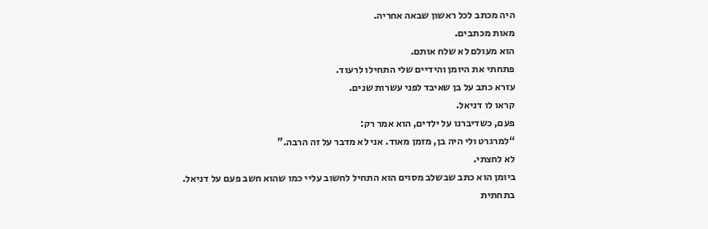היה מכתב לכל ראשון שבאה אחריה.
מאות מכתבים.
הוא מעולם לא שלח אותם.
פתחתי את היומן והידיים שלי התחילו לרעוד.
עזרא כתב על בן שאיבד לפני עשרות שנים.
קראו לו דניאל.
פעם, כשדיברנו על ילדים, הוא אמר רק:
“למרגרט ולי היה בן, מזמן מאוד. אני לא מדבר על זה הרבה.”
לא לחצתי.
ביומן הוא כתב שבשלב מסוים הוא התחיל לחשוב עליי כמו שהוא חשב פעם על דניאל.
בתחתית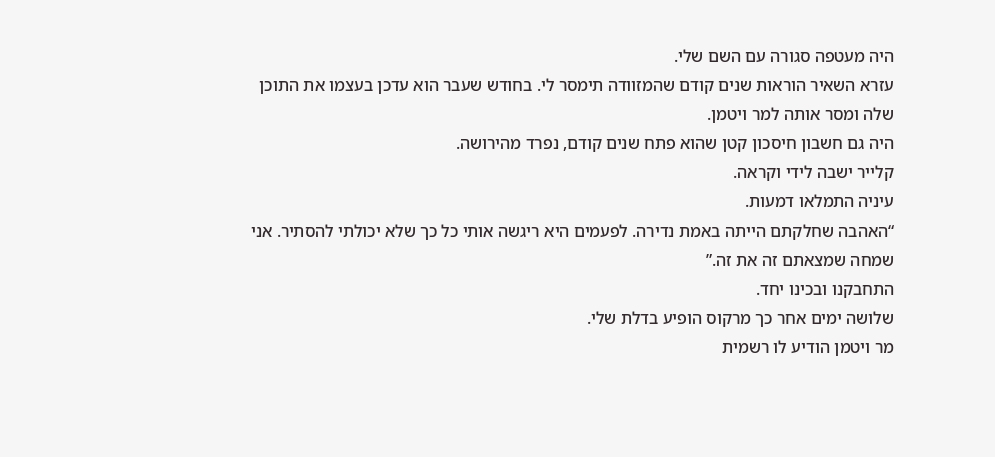היה מעטפה סגורה עם השם שלי.
עזרא השאיר הוראות שנים קודם שהמזוודה תימסר לי. בחודש שעבר הוא עדכן בעצמו את התוכן שלה ומסר אותה למר ויטמן.
היה גם חשבון חיסכון קטן שהוא פתח שנים קודם, נפרד מהירושה.
קלייר ישבה לידי וקראה.
עיניה התמלאו דמעות.
“האהבה שחלקתם הייתה באמת נדירה. לפעמים היא ריגשה אותי כל כך שלא יכולתי להסתיר. אני שמחה שמצאתם זה את זה.”
התחבקנו ובכינו יחד.
שלושה ימים אחר כך מרקוס הופיע בדלת שלי.
מר ויטמן הודיע לו רשמית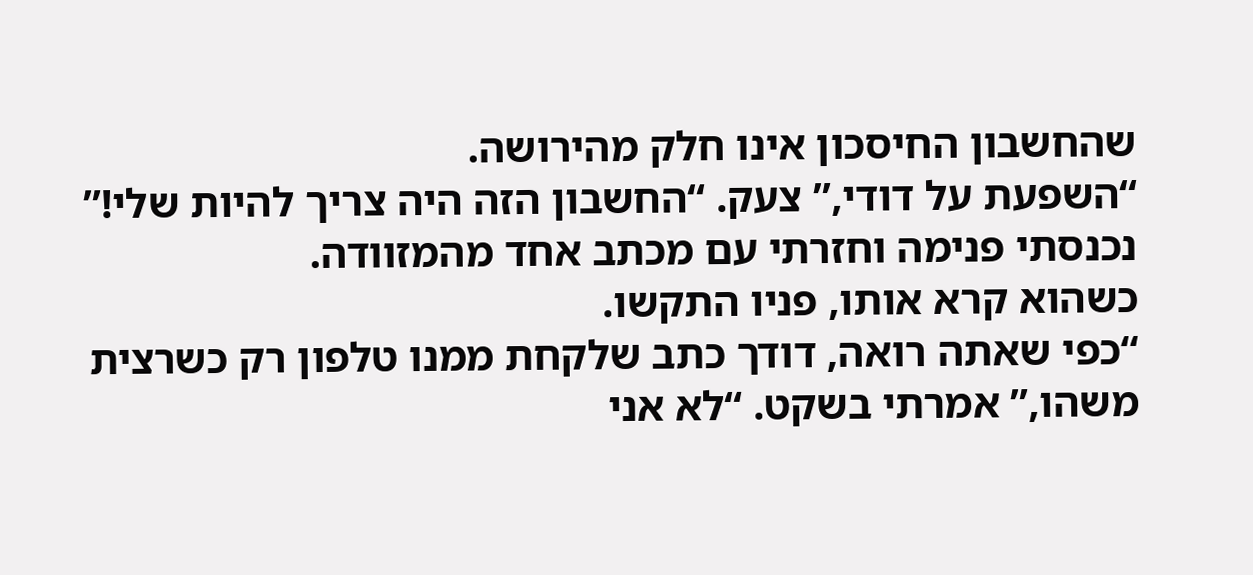שהחשבון החיסכון אינו חלק מהירושה.
“השפעת על דודי,” צעק. “החשבון הזה היה צריך להיות שלי!”
נכנסתי פנימה וחזרתי עם מכתב אחד מהמזוודה.
כשהוא קרא אותו, פניו התקשו.
“כפי שאתה רואה, דודך כתב שלקחת ממנו טלפון רק כשרצית משהו,” אמרתי בשקט. “לא אני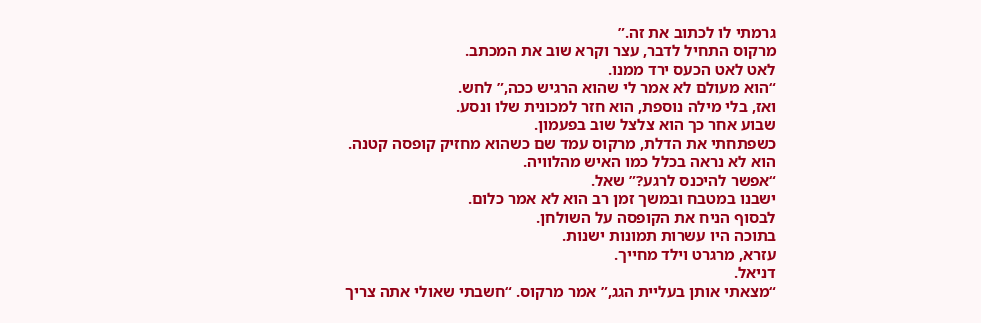גרמתי לו לכתוב את זה.”
מרקוס התחיל לדבר, עצר וקרא שוב את המכתב.
לאט לאט הכעס ירד ממנו.
“הוא מעולם לא אמר לי שהוא הרגיש ככה,” לחש.
ואז, בלי מילה נוספת, הוא חזר למכונית שלו ונסע.
שבוע אחר כך הוא צלצל שוב בפעמון.
כשפתחתי את הדלת, מרקוס עמד שם כשהוא מחזיק קופסה קטנה.
הוא לא נראה בכלל כמו האיש מהלוויה.
“אפשר להיכנס לרגע?” שאל.
ישבנו במטבח ובמשך זמן רב הוא לא אמר כלום.
לבסוף הניח את הקופסה על השולחן.
בתוכה היו עשרות תמונות ישנות.
עזרא, מרגרט וילד מחייך.
דניאל.
“מצאתי אותן בעליית הגג,” אמר מרקוס. “חשבתי שאולי אתה צריך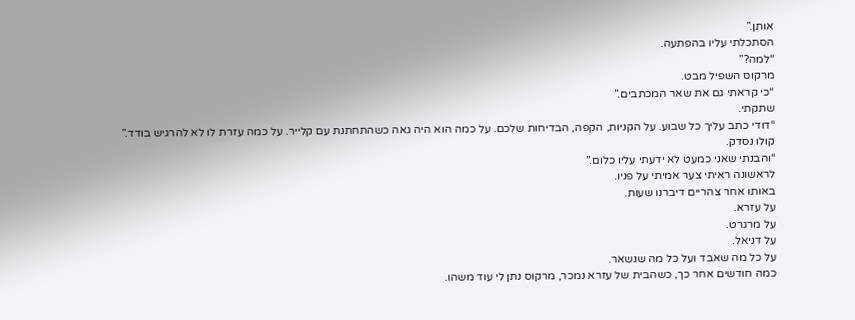אותן.”
הסתכלתי עליו בהפתעה.
“למה?”
מרקוס השפיל מבט.
“כי קראתי גם את שאר המכתבים.”
שתקתי.
“דודי כתב עליך כל שבוע. על הקניות, הקפה, הבדיחות שלכם. על כמה הוא היה גאה כשהתחתנת עם קלייר. על כמה עזרת לו לא להרגיש בודד.”
קולו נסדק.
“והבנתי שאני כמעט לא ידעתי עליו כלום.”
לראשונה ראיתי צער אמיתי על פניו.
באותו אחר צהריים דיברנו שעות.
על עזרא.
על מרגרט.
על דניאל.
על כל מה שאבד ועל כל מה שנשאר.
כמה חודשים אחר כך, כשהבית של עזרא נמכר, מרקוס נתן לי עוד משהו.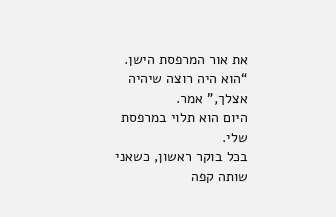את אור המרפסת הישן.
“הוא היה רוצה שיהיה אצלך,” אמר.
היום הוא תלוי במרפסת שלי.
בכל בוקר ראשון, כשאני שותה קפה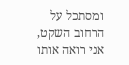ומסתכל על הרחוב השקט, אני רואה אותו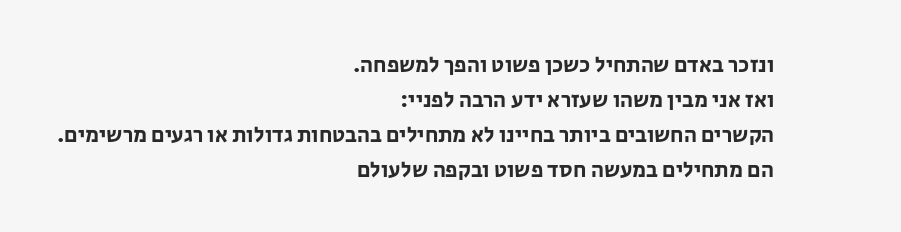ונזכר באדם שהתחיל כשכן פשוט והפך למשפחה.
ואז אני מבין משהו שעזרא ידע הרבה לפניי:
הקשרים החשובים ביותר בחיינו לא מתחילים בהבטחות גדולות או רגעים מרשימים.
הם מתחילים במעשה חסד פשוט ובקפה שלעולם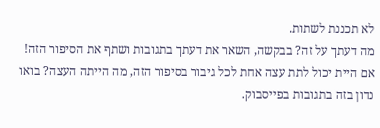לא תכננת לשתות.
מה דעתך על זה? בבקשה, השאר את דעתך בתגובות ושתף את הסיפור הזה! אם היית יכול לתת עצה אחת לכל גיבור בסיפור הזה, מה הייתה העצה? בואו נדון בזה בתגובות בפייסבוק.